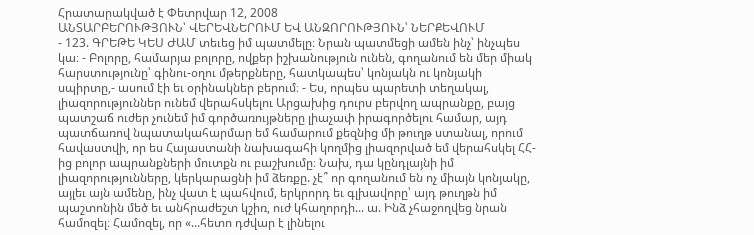Հրատարակված է Փետրվար 12, 2008
ԱՆՏԱՐԲԵՐՈՒԹՅՈՒՆ՝ ՎԵՐԵՎՆԵՐՈՒՄ ԵՎ ԱՆԶՈՐՈՒԹՅՈՒՆ՝ ՆԵՐՔԵՎՈՒՄ
- 123. ԳՐԵԹԵ ԿԵՍ ԺԱՄ տեւեց իմ պատմելը։ Նրան պատմեցի ամեն ինչ՝ ինչպես կա։ - Բոլորը, համարյա բոլորը, ովքեր իշխանություն ունեն, գողանում են մեր միակ հարստությունը՝ գինու-օղու մթերքները, հատկապես՝ կոնյակն ու կոնյակի սպիրտը,- ասում էի եւ օրինակներ բերում։ - Ես, որպես պարետի տեղակալ, լիազորություններ ունեմ վերահսկելու Արցախից դուրս բերվող ապրանքը, բայց պատշաճ ուժեր չունեմ իմ գործառույթները լիաչափ իրագործելու համար, այդ պատճառով նպատակահարմար եմ համարում քեզնից մի թուղթ ստանալ, որում հավաստվի, որ ես Հայաստանի նախագահի կողմից լիազորված եմ վերահսկել ՀՀ-ից բոլոր ապրանքների մուտքն ու բաշխումը։ Նախ, դա կընդլայնի իմ լիազորությունները, կերկարացնի իմ ձեռքը. չէ՞ որ գողանում են ոչ միայն կոնյակը, այլեւ այն ամենը, ինչ վատ է պահվում, երկրորդ եւ գլխավորը՝ այդ թուղթն իմ պաշտոնին մեծ եւ անհրաժեշտ կշիռ, ուժ կհաղորդի... ա. Ինձ չհաջողվեց նրան համոզել։ Համոզել, որ «...հետո դժվար է լինելու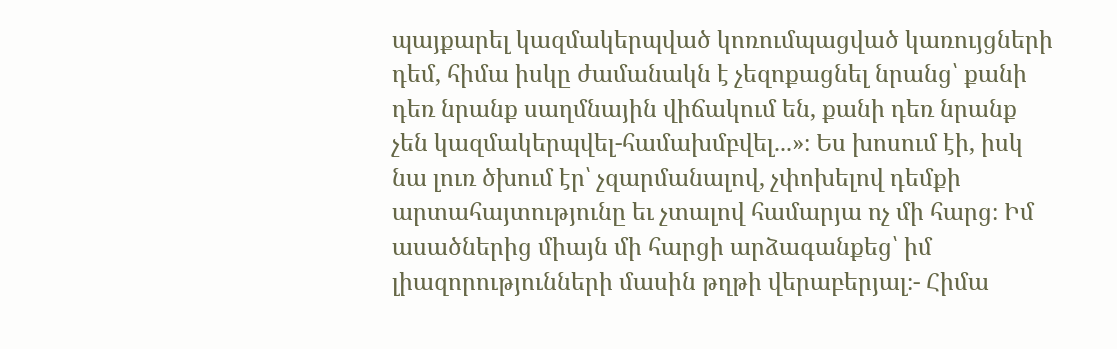պայքարել կազմակերպված կոռումպացված կառույցների դեմ, հիմա իսկը ժամանակն է չեզոքացնել նրանց՝ քանի դեռ նրանք սաղմնային վիճակում են, քանի դեռ նրանք չեն կազմակերպվել-համախմբվել...»։ Ես խոսում էի, իսկ նա լուռ ծխում էր՝ չզարմանալով, չփոխելով դեմքի արտահայտությունը եւ չտալով համարյա ոչ մի հարց։ Իմ ասածներից միայն մի հարցի արձագանքեց՝ իմ լիազորությունների մասին թղթի վերաբերյալ։- Հիմա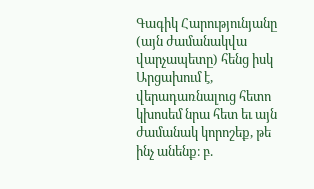Գագիկ Հարությունյանը (այն ժամանակվա վարչապետը) հենց իսկ Արցախում է, վերադառնալուց հետո կխոսեմ նրա հետ եւ այն ժամանակ կորոշեք, թե ինչ անենք։ բ.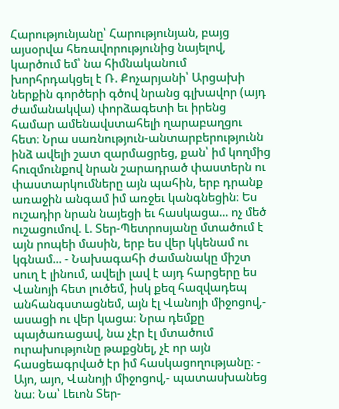Հարությունյանը՝ Հարությունյան, բայց այսօրվա հեռավորությունից նայելով, կարծում եմ՝ նա հիմնականում խորհրդակցել է Ռ. Քոչարյանի՝ Արցախի ներքին գործերի գծով նրանց գլխավոր (այդ ժամանակվա) փորձագետի եւ իրենց համար ամենավստահելի ղարաբաղցու հետ։ Նրա սառնություն-անտարբերությունն ինձ ավելի շատ զարմացրեց, քան՝ իմ կողմից հուզմունքով նրան շարադրած փաստերն ու փաստարկումները այն պահին, երբ դրանք առաջին անգամ իմ առջեւ կանգնեցին։ Ես ուշադիր նրան նայեցի եւ հասկացա... ոչ մեծ ուշացումով. Լ. Տեր-Պետրոսյանը մտածում է այն րոպեի մասին, երբ ես վեր կկենամ ու կգնամ... - Նախագահի ժամանակը միշտ սուղ է լինում, ավելի լավ է այդ հարցերը ես Վանոյի հետ լուծեմ, իսկ քեզ հազվադեպ անհանգստացնեմ, այն էլ Վանոյի միջոցով,- ասացի ու վեր կացա։ Նրա դեմքը պայծառացավ, նա չէր էլ մտածում ուրախությունը թաքցնել, չէ որ այն հասցեագրված էր իմ հասկացողությանը։ - Այո, այո, Վանոյի միջոցով,- պատասխանեց նա։ Նա՝ Լեւոն Տեր-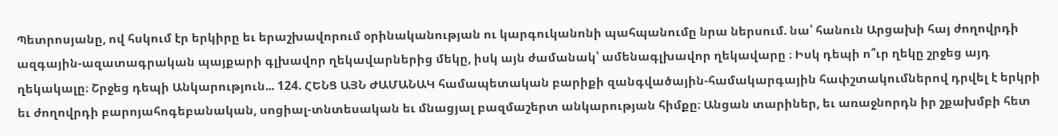Պետրոսյանը, ով հսկում էր երկիրը եւ երաշխավորում օրինականության ու կարգուկանոնի պահպանումը նրա ներսում. նա՝ հանուն Արցախի հայ ժողովրդի ազգային-ազատագրական պայքարի գլխավոր ղեկավարներից մեկը, իսկ այն ժամանակ՝ ամենագլխավոր ղեկավարը ։ Իսկ դեպի ո՞ւր ղեկը շրջեց այդ ղեկակալը։ Շրջեց դեպի Անկարություն... 124. ՀԵՆՑ ԱՅՆ ԺԱՄԱՆԱԿ համապետական բարիքի զանգվածային-համակարգային հափշտակումներով դրվել է երկրի եւ ժողովրդի բարոյահոգեբանական, սոցիալ-տնտեսական եւ մնացյալ բազմաշերտ անկարության հիմքը։ Անցան տարիներ, եւ առաջնորդն իր շքախմբի հետ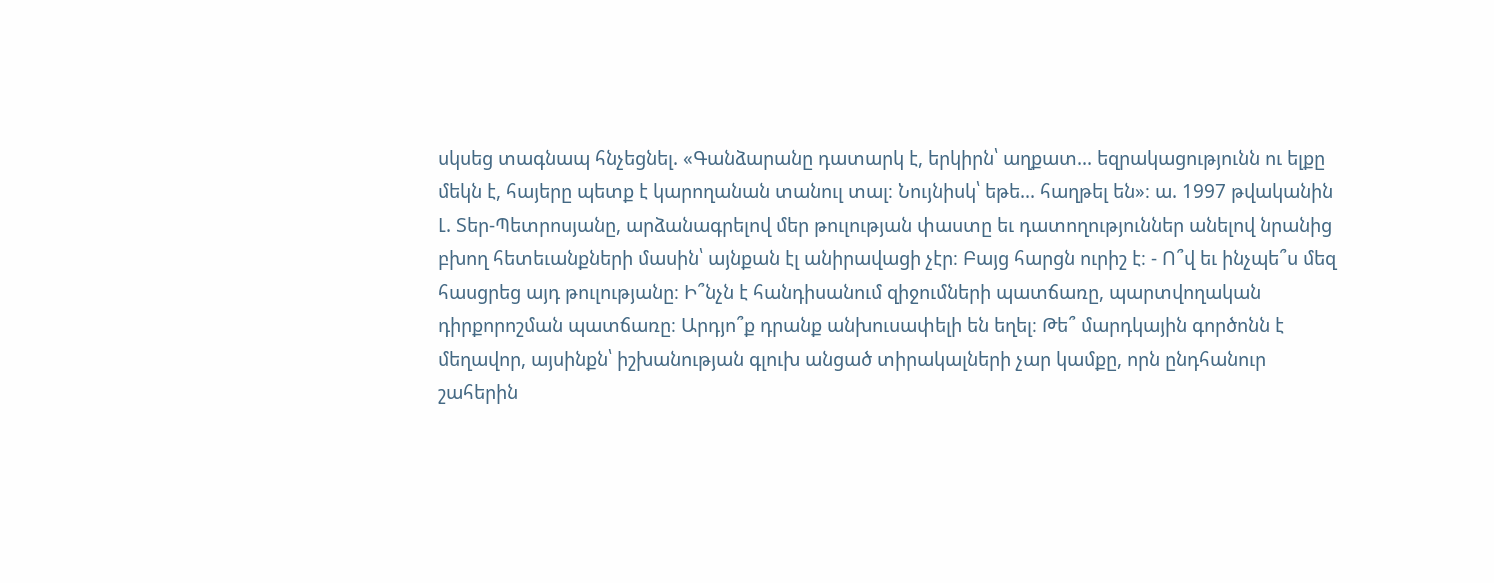սկսեց տագնապ հնչեցնել. «Գանձարանը դատարկ է, երկիրն՝ աղքատ... եզրակացությունն ու ելքը մեկն է, հայերը պետք է կարողանան տանուլ տալ։ Նույնիսկ՝ եթե... հաղթել են»։ ա. 1997 թվականին Լ. Տեր-Պետրոսյանը, արձանագրելով մեր թուլության փաստը եւ դատողություններ անելով նրանից բխող հետեւանքների մասին՝ այնքան էլ անիրավացի չէր։ Բայց հարցն ուրիշ է։ - Ո՞վ եւ ինչպե՞ս մեզ հասցրեց այդ թուլությանը։ Ի՞նչն է հանդիսանում զիջումների պատճառը, պարտվողական դիրքորոշման պատճառը։ Արդյո՞ք դրանք անխուսափելի են եղել։ Թե՞ մարդկային գործոնն է մեղավոր, այսինքն՝ իշխանության գլուխ անցած տիրակալների չար կամքը, որն ընդհանուր շահերին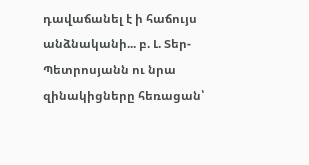դավաճանել է ի հաճույս անձնականի... բ. Լ. Տեր-Պետրոսյանն ու նրա զինակիցները հեռացան՝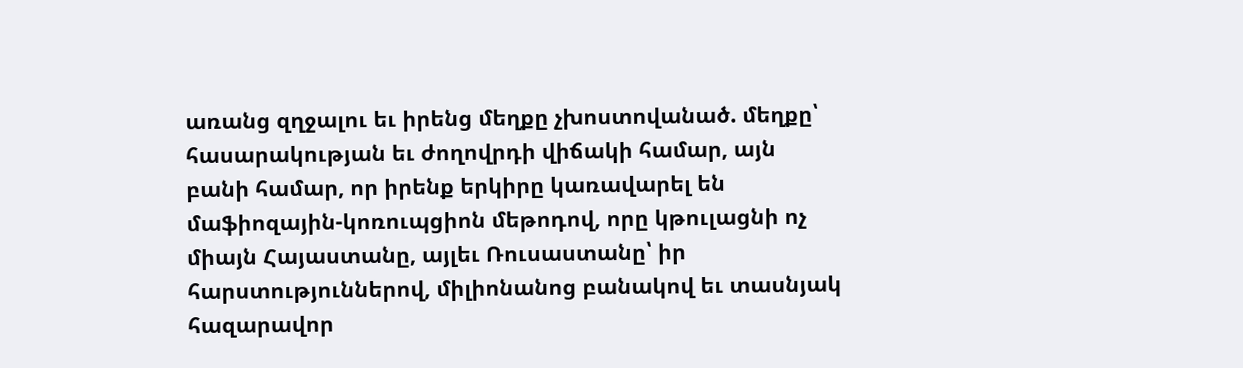առանց զղջալու եւ իրենց մեղքը չխոստովանած. մեղքը՝ հասարակության եւ ժողովրդի վիճակի համար, այն բանի համար, որ իրենք երկիրը կառավարել են մաֆիոզային-կոռուպցիոն մեթոդով, որը կթուլացնի ոչ միայն Հայաստանը, այլեւ Ռուսաստանը՝ իր հարստություններով, միլիոնանոց բանակով եւ տասնյակ հազարավոր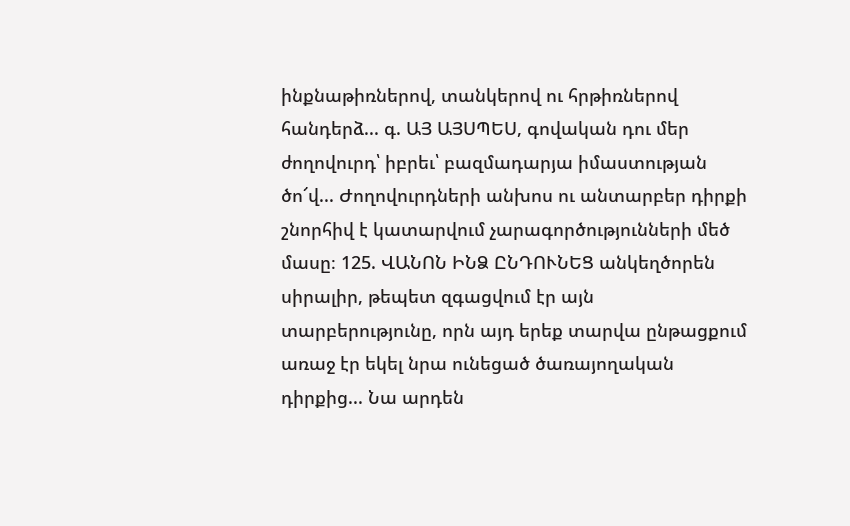ինքնաթիռներով, տանկերով ու հրթիռներով հանդերձ... գ. ԱՅ ԱՅՍՊԵՍ, գովական դու մեր ժողովուրդ՝ իբրեւ՝ բազմադարյա իմաստության ծո՜վ... Ժողովուրդների անխոս ու անտարբեր դիրքի շնորհիվ է կատարվում չարագործությունների մեծ մասը։ 125. ՎԱՆՈՆ ԻՆՁ ԸՆԴՈՒՆԵՑ անկեղծորեն սիրալիր, թեպետ զգացվում էր այն տարբերությունը, որն այդ երեք տարվա ընթացքում առաջ էր եկել նրա ունեցած ծառայողական դիրքից... Նա արդեն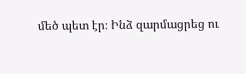մեծ պետ էր։ Ինձ զարմացրեց ու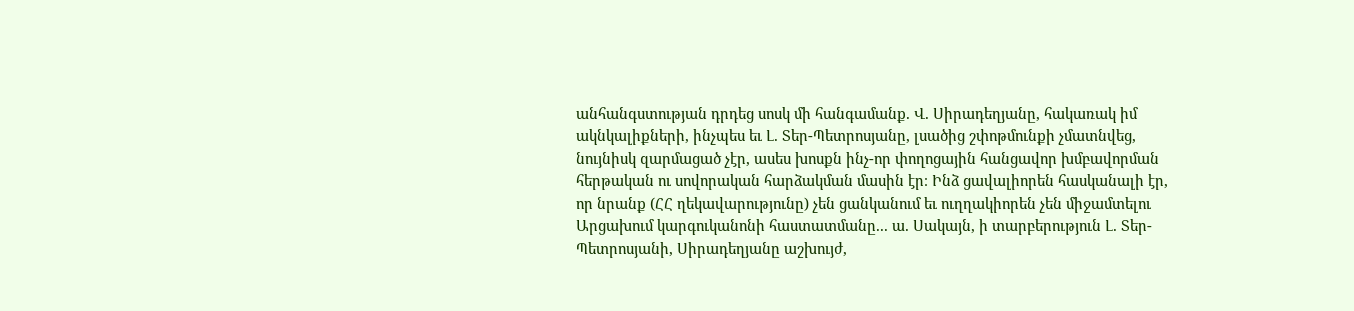անհանգստության դրդեց սոսկ մի հանգամանք. Վ. Սիրադեղյանը, հակառակ իմ ակնկալիքների, ինչպես եւ Լ. Տեր-Պետրոսյանը, լսածից շփոթմունքի չմատնվեց, նույնիսկ զարմացած չէր, ասես խոսքն ինչ-որ փողոցային հանցավոր խմբավորման հերթական ու սովորական հարձակման մասին էր։ Ինձ ցավալիորեն հասկանալի էր, որ նրանք (ՀՀ ղեկավարությունը) չեն ցանկանում եւ ուղղակիորեն չեն միջամտելու Արցախում կարգուկանոնի հաստատմանը... ա. Սակայն, ի տարբերություն Լ. Տեր-Պետրոսյանի, Սիրադեղյանը աշխույժ,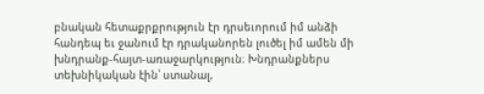բնական հետաքրքրություն էր դրսեւորում իմ անձի հանդեպ եւ ջանում էր դրականորեն լուծել իմ ամեն մի խնդրանք-հայտ-առաջարկություն։ Խնդրանքներս տեխնիկական էին՝ ստանալ,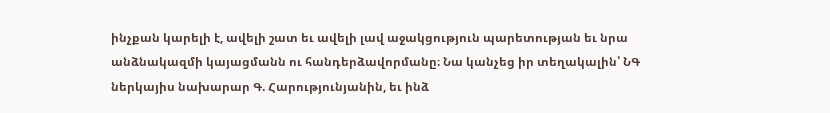ինչքան կարելի է, ավելի շատ եւ ավելի լավ աջակցություն պարետության եւ նրա անձնակազմի կայացմանն ու հանդերձավորմանը։ Նա կանչեց իր տեղակալին՝ ՆԳ ներկայիս նախարար Գ. Հարությունյանին, եւ ինձ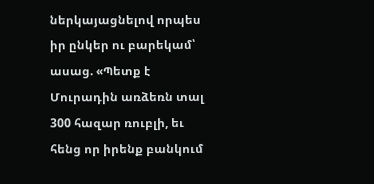ներկայացնելով որպես իր ընկեր ու բարեկամ՝ ասաց. «Պետք է Մուրադին առձեռն տալ 300 հազար ռուբլի, եւ հենց որ իրենք բանկում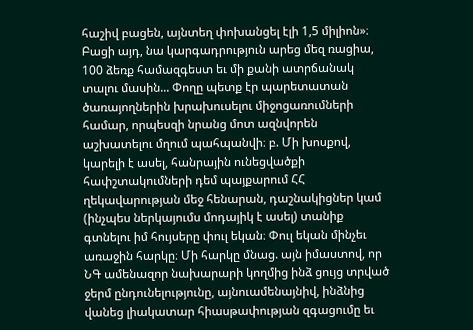հաշիվ բացեն, այնտեղ փոխանցել էլի 1,5 միլիոն»։ Բացի այդ, նա կարգադրություն արեց մեզ ռացիա, 100 ձեռք համազգեստ եւ մի քանի ատրճանակ տալու մասին... Փողը պետք էր պարետատան ծառայողներին խրախուսելու միջոցառումների համար, որպեսզի նրանց մոտ ազնվորեն աշխատելու մղում պահպանվի։ բ. Մի խոսքով, կարելի է ասել, հանրային ունեցվածքի հափշտակումների դեմ պայքարում ՀՀ ղեկավարության մեջ հենարան, դաշնակիցներ կամ (ինչպես ներկայումս մոդայիկ է ասել) տանիք գտնելու իմ հույսերը փուլ եկան։ Փուլ եկան մինչեւ առաջին հարկը։ Մի հարկը մնաց. այն իմաստով, որ ՆԳ ամենազոր նախարարի կողմից ինձ ցույց տրված ջերմ ընդունելությունը, այնուամենայնիվ, ինձնից վանեց լիակատար հիասթափության զգացումը եւ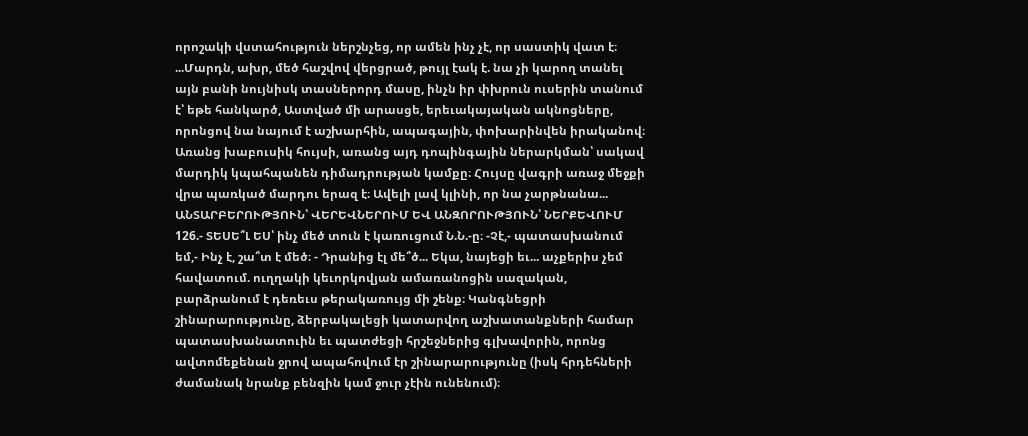որոշակի վստահություն ներշնչեց, որ ամեն ինչ չէ, որ սաստիկ վատ է։ ...Մարդն, ախր, մեծ հաշվով վերցրած, թույլ էակ է. նա չի կարող տանել այն բանի նույնիսկ տասներորդ մասը, ինչն իր փխրուն ուսերին տանում է՝ եթե հանկարծ, Աստված մի արասցե, երեւակայական ակնոցները, որոնցով նա նայում է աշխարհին, ապագային, փոխարինվեն իրականով։ Առանց խաբուսիկ հույսի, առանց այդ դոպինգային ներարկման՝ սակավ մարդիկ կպահպանեն դիմադրության կամքը։ Հույսը վագրի առաջ մեջքի վրա պառկած մարդու երազ է։ Ավելի լավ կլինի, որ նա չարթնանա... ԱՆՏԱՐԲԵՐՈՒԹՅՈՒՆ՝ ՎԵՐԵՎՆԵՐՈՒՄ ԵՎ ԱՆԶՈՐՈՒԹՅՈՒՆ՝ ՆԵՐՔԵՎՈՒՄ 126.- ՏԵՍԵ՞Լ ԵՍ՝ ինչ մեծ տուն է կառուցում Ն.Ն.-ը։ -Չէ,- պատասխանում եմ,- Ինչ է, շա՞տ է մեծ։ - Դրանից էլ մե՞ծ... Եկա, նայեցի եւ... աչքերիս չեմ հավատում. ուղղակի կեւորկովյան ամառանոցին սազական, բարձրանում է դեռեւս թերակառույց մի շենք։ Կանգնեցրի շինարարությունը, ձերբակալեցի կատարվող աշխատանքների համար պատասխանատուին եւ պատժեցի հրշեջներից գլխավորին, որոնց ավտոմեքենան ջրով ապահովում էր շինարարությունը (իսկ հրդեհների ժամանակ նրանք բենզին կամ ջուր չէին ունենում)։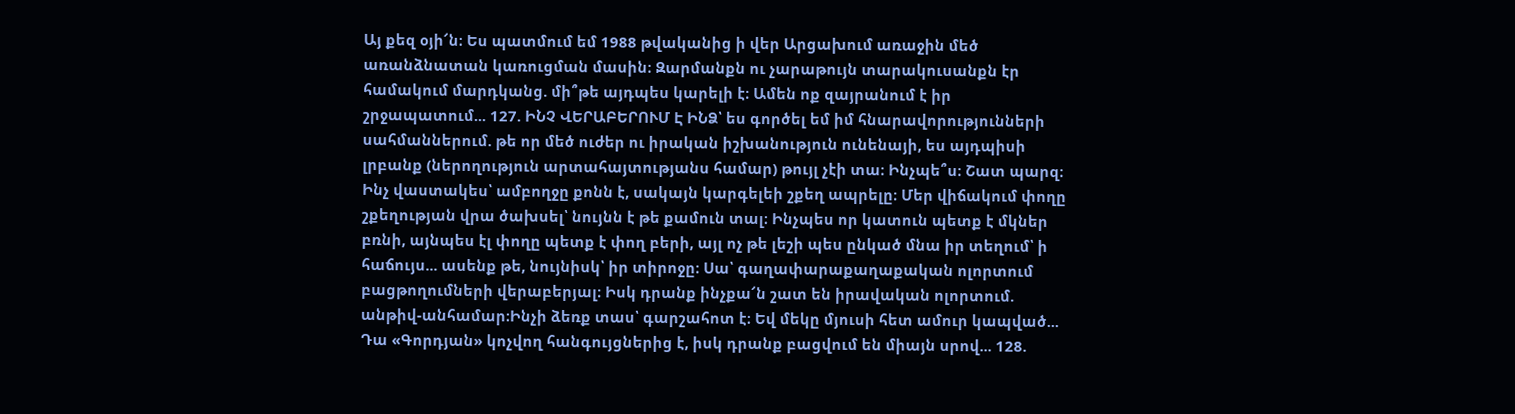Այ քեզ օյի՜ն։ Ես պատմում եմ 1988 թվականից ի վեր Արցախում առաջին մեծ առանձնատան կառուցման մասին։ Զարմանքն ու չարաթույն տարակուսանքն էր համակում մարդկանց. մի՞թե այդպես կարելի է։ Ամեն ոք զայրանում է իր շրջապատում... 127. ԻՆՉ ՎԵՐԱԲԵՐՈՒՄ Է ԻՆՁ՝ ես գործել եմ իմ հնարավորությունների սահմաններում. թե որ մեծ ուժեր ու իրական իշխանություն ունենայի, ես այդպիսի լրբանք (ներողություն արտահայտությանս համար) թույլ չէի տա։ Ինչպե՞ս։ Շատ պարզ։ Ինչ վաստակես՝ ամբողջը քոնն է, սակայն կարգելեի շքեղ ապրելը։ Մեր վիճակում փողը շքեղության վրա ծախսել՝ նույնն է թե քամուն տալ։ Ինչպես որ կատուն պետք է մկներ բռնի, այնպես էլ փողը պետք է փող բերի, այլ ոչ թե լեշի պես ընկած մնա իր տեղում՝ ի հաճույս... ասենք թե, նույնիսկ՝ իր տիրոջը։ Սա՝ գաղափարաքաղաքական ոլորտում բացթողումների վերաբերյալ։ Իսկ դրանք ինչքա՜ն շատ են իրավական ոլորտում. անթիվ-անհամար։Ինչի ձեռք տաս՝ գարշահոտ է։ Եվ մեկը մյուսի հետ ամուր կապված... Դա «Գորդյան» կոչվող հանգույցներից է, իսկ դրանք բացվում են միայն սրով... 128.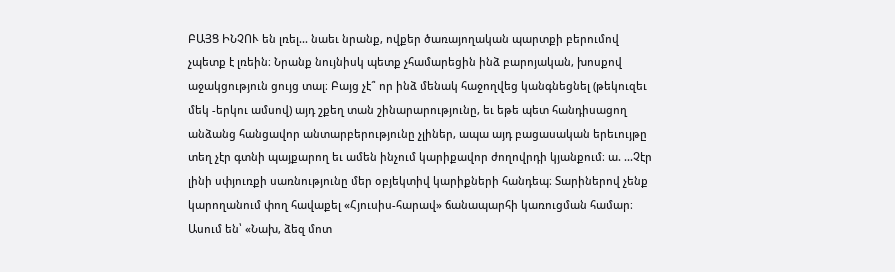ԲԱՅՑ ԻՆՉՈՒ են լռել... նաեւ նրանք, ովքեր ծառայողական պարտքի բերումով չպետք է լռեին։ Նրանք նույնիսկ պետք չհամարեցին ինձ բարոյական, խոսքով աջակցություն ցույց տալ։ Բայց չէ՞ որ ինձ մենակ հաջողվեց կանգնեցնել (թեկուզեւ մեկ -երկու ամսով) այդ շքեղ տան շինարարությունը, եւ եթե պետ հանդիսացող անձանց հանցավոր անտարբերությունը չլիներ, ապա այդ բացասական երեւույթը տեղ չէր գտնի պայքարող եւ ամեն ինչում կարիքավոր ժողովրդի կյանքում։ ա. ...Չէր լինի սփյուռքի սառնությունը մեր օբյեկտիվ կարիքների հանդեպ։ Տարիներով չենք կարողանում փող հավաքել «Հյուսիս-հարավ» ճանապարհի կառուցման համար։ Ասում են՝ «Նախ, ձեզ մոտ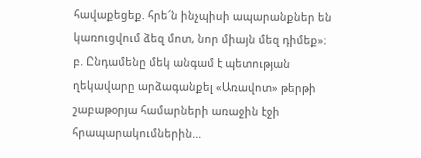հավաքեցեք. հրե՜ն ինչպիսի ապարանքներ են կառուցվում ձեզ մոտ, նոր միայն մեզ դիմեք»։ բ. Ընդամենը մեկ անգամ է պետության ղեկավարը արձագանքել «Առավոտ» թերթի շաբաթօրյա համարների առաջին էջի հրապարակումներին...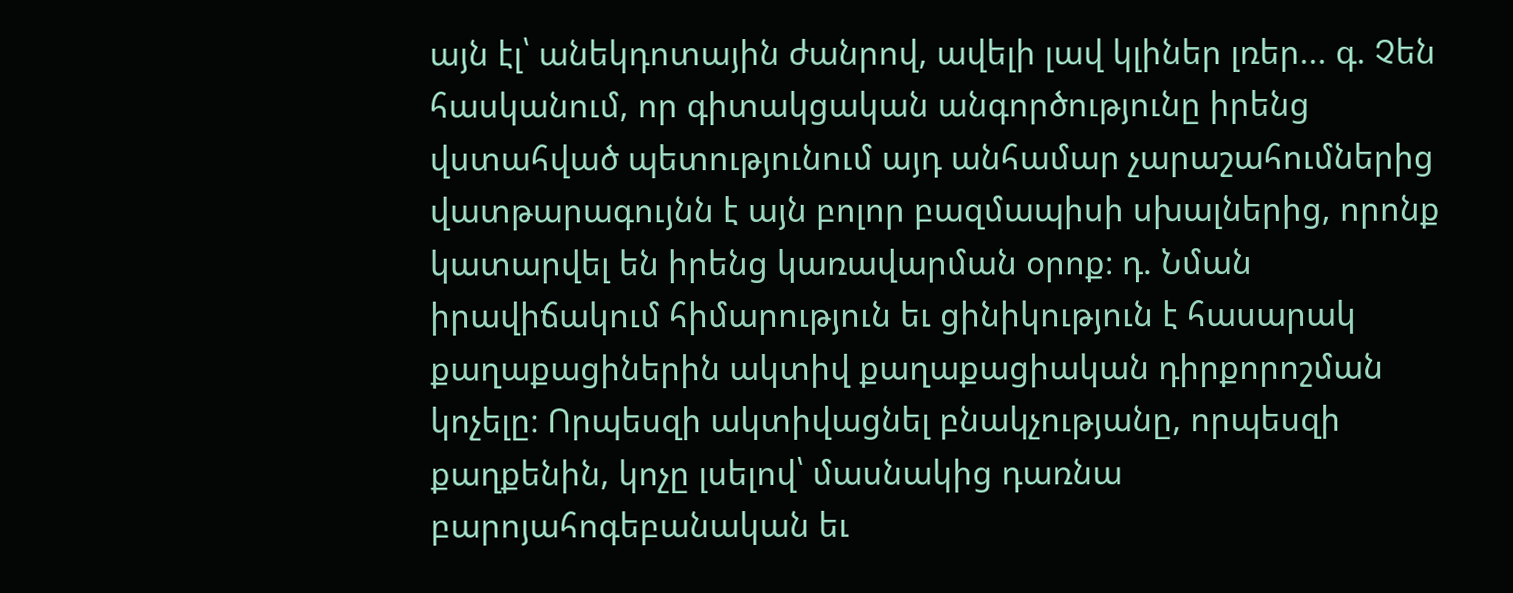այն էլ՝ անեկդոտային ժանրով, ավելի լավ կլիներ լռեր... գ. Չեն հասկանում, որ գիտակցական անգործությունը իրենց վստահված պետությունում այդ անհամար չարաշահումներից վատթարագույնն է այն բոլոր բազմապիսի սխալներից, որոնք կատարվել են իրենց կառավարման օրոք։ դ. Նման իրավիճակում հիմարություն եւ ցինիկություն է հասարակ քաղաքացիներին ակտիվ քաղաքացիական դիրքորոշման կոչելը։ Որպեսզի ակտիվացնել բնակչությանը, որպեսզի քաղքենին, կոչը լսելով՝ մասնակից դառնա բարոյահոգեբանական եւ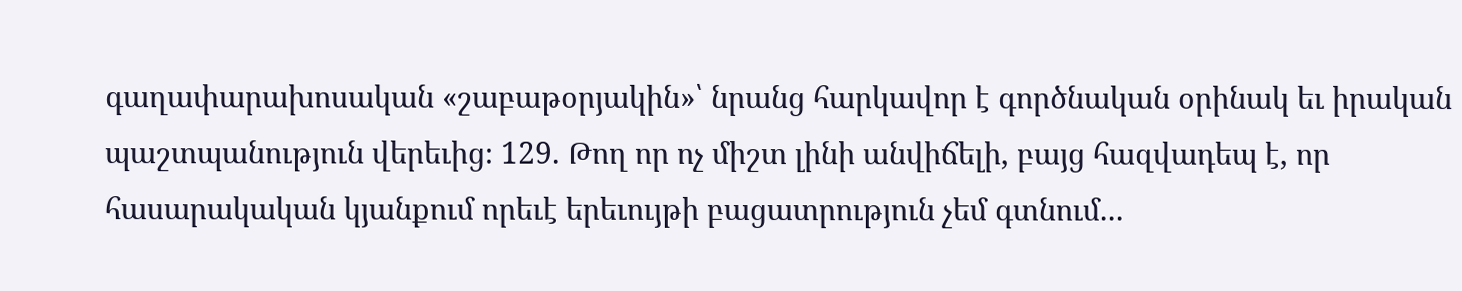գաղափարախոսական «շաբաթօրյակին»՝ նրանց հարկավոր է գործնական օրինակ եւ իրական պաշտպանություն վերեւից։ 129. Թող որ ոչ միշտ լինի անվիճելի, բայց հազվադեպ է, որ հասարակական կյանքում որեւէ երեւույթի բացատրություն չեմ գտնում...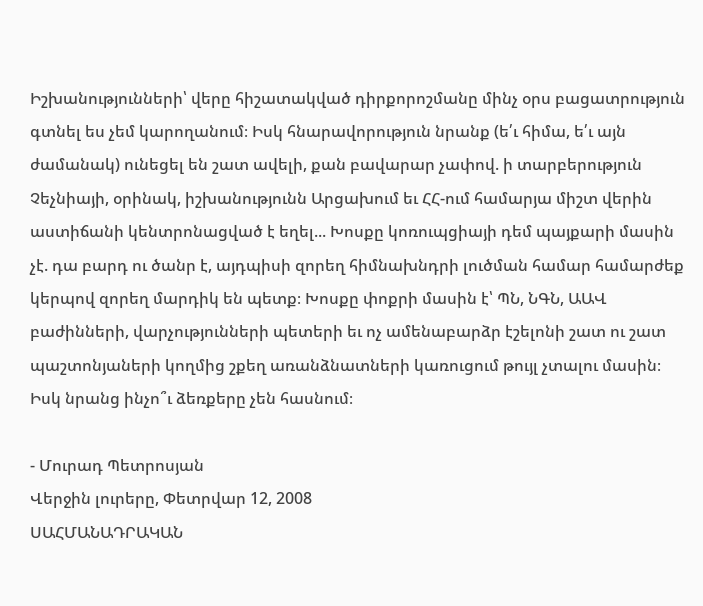Իշխանությունների՝ վերը հիշատակված դիրքորոշմանը մինչ օրս բացատրություն գտնել ես չեմ կարողանում։ Իսկ հնարավորություն նրանք (ե՛ւ հիմա, ե՛ւ այն ժամանակ) ունեցել են շատ ավելի, քան բավարար չափով. ի տարբերություն Չեչնիայի, օրինակ, իշխանությունն Արցախում եւ ՀՀ-ում համարյա միշտ վերին աստիճանի կենտրոնացված է եղել... Խոսքը կոռուպցիայի դեմ պայքարի մասին չէ. դա բարդ ու ծանր է, այդպիսի զորեղ հիմնախնդրի լուծման համար համարժեք կերպով զորեղ մարդիկ են պետք։ Խոսքը փոքրի մասին է՝ ՊՆ, ՆԳՆ, ԱԱՎ բաժինների, վարչությունների պետերի եւ ոչ ամենաբարձր էշելոնի շատ ու շատ պաշտոնյաների կողմից շքեղ առանձնատների կառուցում թույլ չտալու մասին։ Իսկ նրանց ինչո՞ւ ձեռքերը չեն հասնում։

- Մուրադ Պետրոսյան
Վերջին լուրերը, Փետրվար 12, 2008
ՍԱՀՄԱՆԱԴՐԱԿԱՆ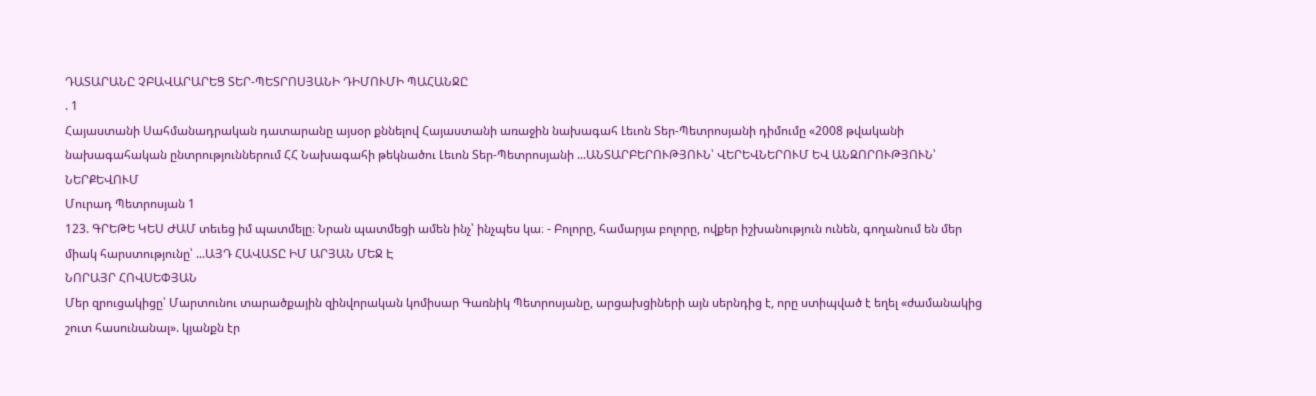ԴԱՏԱՐԱՆԸ ՉԲԱՎԱՐԱՐԵՑ ՏԵՐ-ՊԵՏՐՈՍՅԱՆԻ ԴԻՄՈՒՄԻ ՊԱՀԱՆՋԸ
. 1
Հայաստանի Սահմանադրական դատարանը այսօր քննելով Հայաստանի առաջին նախագահ Լեւոն Տեր-Պետրոսյանի դիմումը «2008 թվականի նախագահական ընտրություններում ՀՀ Նախագահի թեկնածու Լեւոն Տեր-Պետրոսյանի ...ԱՆՏԱՐԲԵՐՈՒԹՅՈՒՆ՝ ՎԵՐԵՎՆԵՐՈՒՄ ԵՎ ԱՆԶՈՐՈՒԹՅՈՒՆ՝ ՆԵՐՔԵՎՈՒՄ
Մուրադ Պետրոսյան 1
123. ԳՐԵԹԵ ԿԵՍ ԺԱՄ տեւեց իմ պատմելը։ Նրան պատմեցի ամեն ինչ՝ ինչպես կա։ - Բոլորը, համարյա բոլորը, ովքեր իշխանություն ունեն, գողանում են մեր միակ հարստությունը՝ ...ԱՅԴ ՀԱՎԱՏԸ ԻՄ ԱՐՅԱՆ ՄԵՋ Է
ՆՈՐԱՅՐ ՀՈՎՍԵՓՅԱՆ
Մեր զրուցակիցը՝ Մարտունու տարածքային զինվորական կոմիսար Գառնիկ Պետրոսյանը, արցախցիների այն սերնդից է, որը ստիպված է եղել «ժամանակից շուտ հասունանալ». կյանքն էր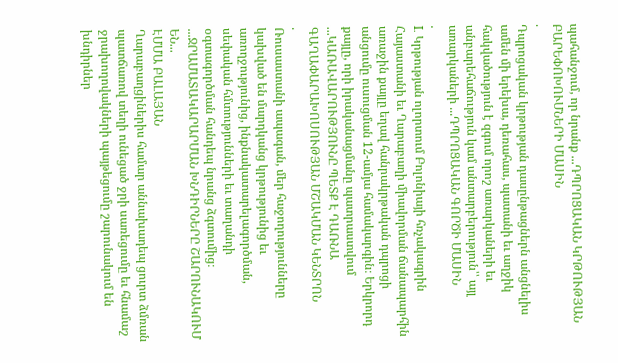պահանջում, որ նրանք ...ԴՊՐՈՑԱԿԱՆ ԿՐԹՈՒԹՅԱՆ ԲԱՐԵՓՈԽՈՒՄՆԵՐԻ ՄԱՍԻՆ
.
Դպրոցական կրթության դասընթացներն անցնելիս ամեն մի երեխա, դեռահաս, պատանի եւ աղջիկ հակվածություն է զգում որոշ առարկաների եւ անբարեհաճություն կամ անտարբերություն՝՝ այլ առարկաների ...ԴՊՐՈՑԱԿԱՆ ԳՈՐԾԻ ՄԱՍԻՆ
.
I. Կրթության ոլորտում Բոլոնիայի հռչակագրին Հայաստանի եւ Ղարաբաղի միավորման ճանապարհին առաջին քայլը եղավ հանրակրթական դպրոցի անցումը ուսուցման 12-ամյա համակարգին։ Երկրորդ քայլը, որի իրականացմանը պատրաստվում ...ԿԱՌԱՎԱՐՈՒԹՅՈՒՆԸ ՊԵՏՔ Է ԴԱՌՆԱ ԳԱՂԱՓԱՐԱԽՈՍՈՒԹՅԱՆ ՄՇԱԿՄԱՆ ԿԵՆՏՐՈՆ
.
Ռուսաստանի ապագան, մեր հաջողությունները կախված են մարդկանց կրթությունից եւ առողջությունից, ինքնակատարելագործման, սեփական հմտությունների եւ տաղանդի օգտագործման հանդեպ նրանց ձգտումից։ ...ՋՐԱՄԱՏԱԿԱՐԱՐՄԱՆ ԽՆԴԻՐՆԵՐԸ ՇԱՐՈՒՆԱԿՈՒՄ ԵՆ...
ԷՄՄԱ ԲԱԼԱՅԱՆ
Ղարաբաղցիներիս համար աննախադեպ ցուրտ ձմռան պատճառով տեղի ունեցած ջրի սառեցումը եւ հնամաշ ջրախողովակների պայթեցումը շարունակում են խնդիրներ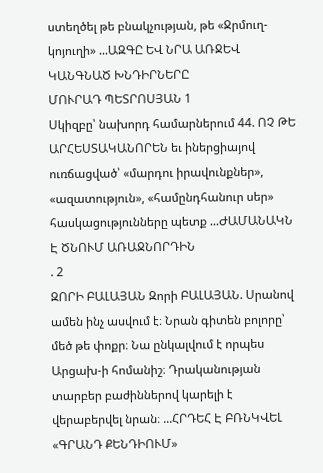ստեղծել թե բնակչության, թե «Ջրմուղ-կոյուղի» ...ԱԶԳԸ ԵՎ ՆՐԱ ԱՌՋԵՎ ԿԱՆԳՆԱԾ ԽՆԴԻՐՆԵՐԸ
ՄՈՒՐԱԴ ՊԵՏՐՈՍՅԱՆ 1
Սկիզբը՝ նախորդ համարներում 44. ՈՉ ԹԵ ԱՐՀԵՍՏԱԿԱՆՈՐԵՆ եւ իներցիայով ուռճացված՝ «մարդու իրավունքներ», «ազատություն», «համընդհանուր սեր» հասկացությունները պետք ...ԺԱՄԱՆԱԿՆ Է ԾՆՈՒՄ ԱՌԱՋՆՈՐԴԻՆ
. 2
ԶՈՐԻ ԲԱԼԱՅԱՆ Զորի ԲԱԼԱՅԱՆ. Սրանով ամեն ինչ ասվում է։ Նրան գիտեն բոլորը՝ մեծ թե փոքր։ Նա ընկալվում է որպես Արցախ-ի հոմանիշ։ Դրականության տարբեր բաժիններով կարելի է վերաբերվել նրան։ ...ՀՐԴԵՀ Է ԲՌՆԿՎԵԼ «ԳՐԱՆԴ ՔԵՆԴԻՈՒՄ»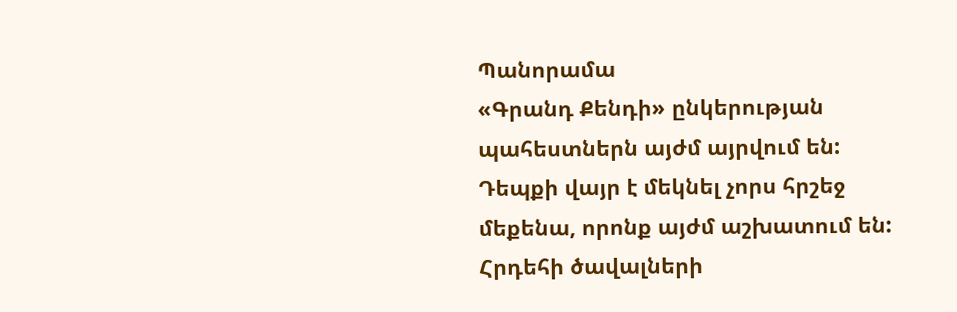Պանորամա
«Գրանդ Քենդի» ընկերության պահեստներն այժմ այրվում են: Դեպքի վայր է մեկնել չորս հրշեջ մեքենա, որոնք այժմ աշխատում են: Հրդեհի ծավալների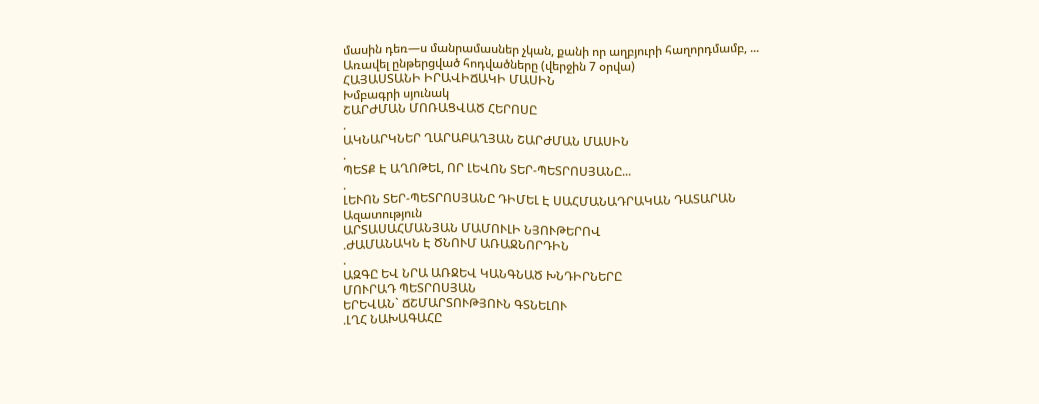մասին դեռ—ս մանրամասներ չկան, քանի որ աղբյուրի հաղորդմամբ, ...
Առավել ընթերցված հոդվածները (վերջին 7 օրվա)
ՀԱՅԱՍՏԱՆԻ ԻՐԱՎԻՃԱԿԻ ՄԱՍԻՆ
Խմբագրի սյունակ
ՇԱՐԺՄԱՆ ՄՈՌԱՑՎԱԾ ՀԵՐՈՍԸ
.
ԱԿՆԱՐԿՆԵՐ ՂԱՐԱԲԱՂՅԱՆ ՇԱՐԺՄԱՆ ՄԱՍԻՆ
.
ՊԵՏՔ Է ԱՂՈԹԵԼ, ՈՐ ԼԵՎՈՆ ՏԵՐ-ՊԵՏՐՈՍՅԱՆԸ...
.
ԼԵՒՈՆ ՏԵՐ-ՊԵՏՐՈՍՅԱՆԸ ԴԻՄԵԼ Է ՍԱՀՄԱՆԱԴՐԱԿԱՆ ԴԱՏԱՐԱՆ
Ազատություն
ԱՐՏԱՍԱՀՄԱՆՅԱՆ ՄԱՄՈՒԼԻ ՆՅՈՒԹԵՐՈՎ
.ԺԱՄԱՆԱԿՆ Է ԾՆՈՒՄ ԱՌԱՋՆՈՐԴԻՆ
.
ԱԶԳԸ ԵՎ ՆՐԱ ԱՌՋԵՎ ԿԱՆԳՆԱԾ ԽՆԴԻՐՆԵՐԸ
ՄՈՒՐԱԴ ՊԵՏՐՈՍՅԱՆ
ԵՐԵՎԱՆ` ՃՇՄԱՐՏՈՒԹՅՈՒՆ ԳՏՆԵԼՈՒ
.ԼՂՀ ՆԱԽԱԳԱՀԸ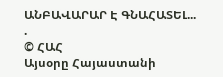ԱՆԲԱՎԱՐԱՐ Է ԳՆԱՀԱՏԵԼ...
.
© ՀԱՀ
Այսօրը Հայաստանի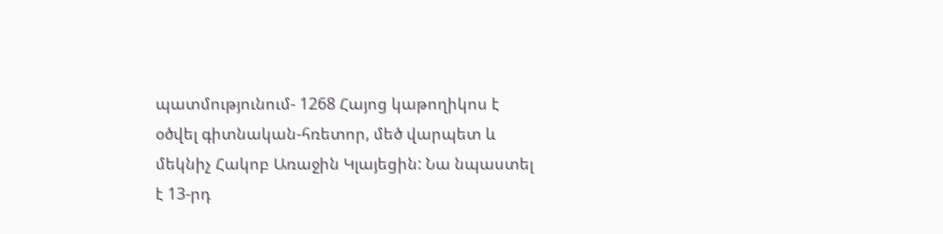պատմությունում- 1268 Հայոց կաթողիկոս է օծվել գիտնական-հռետոր, մեծ վարպետ և մեկնիչ Հակոբ Առաջին Կլայեցին: Նա նպաստել է 13-րդ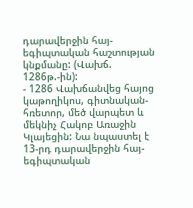դարավերջին հայ-եգիպտական հաշտության կնքմանը: (Վախճ. 1286թ.-ին):
- 1286 Վախճանվեց հայոց կաթողիկոս, գիտնական-հռետոր, մեծ վարպետ և մեկնիչ Հակոբ Առաջին Կլայեցին: Նա նպաստել է 13-րդ դարավերջին հայ-եգիպտական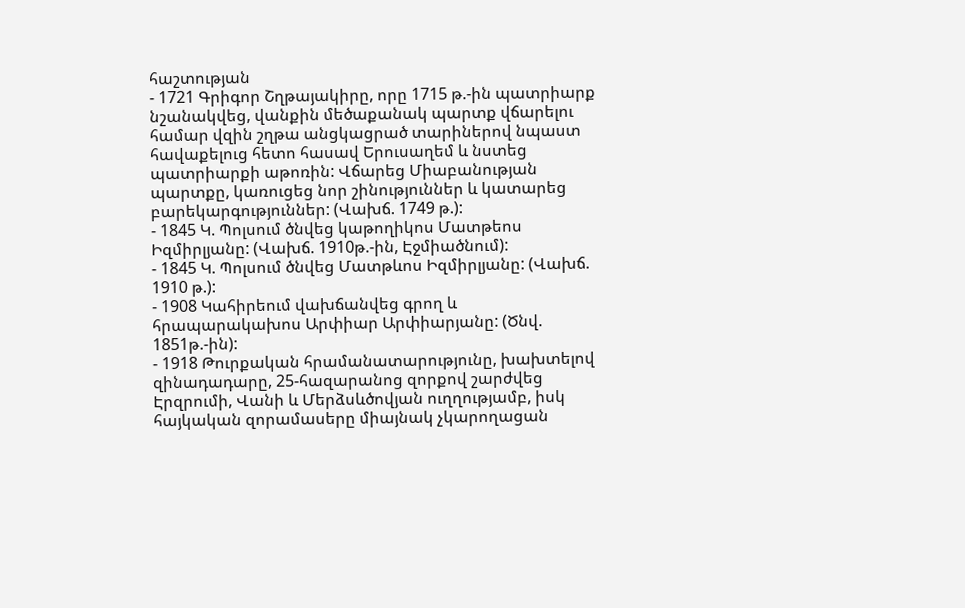հաշտության
- 1721 Գրիգոր Շղթայակիրը, որը 1715 թ.-ին պատրիարք նշանակվեց, վանքին մեծաքանակ պարտք վճարելու համար վզին շղթա անցկացրած տարիներով նպաստ հավաքելուց հետո հասավ Երուսաղեմ և նստեց պատրիարքի աթոռին: Վճարեց Միաբանության պարտքը, կառուցեց նոր շինություններ և կատարեց բարեկարգություններ: (Վախճ. 1749 թ.):
- 1845 Կ. Պոլսում ծնվեց կաթողիկոս Մատթեոս Իզմիրլյանը: (Վախճ. 1910թ.-ին, Էջմիածնում):
- 1845 Կ. Պոլսում ծնվեց Մատթևոս Իզմիրլյանը: (Վախճ. 1910 թ.):
- 1908 Կահիրեում վախճանվեց գրող և հրապարակախոս Արփիար Արփիարյանը: (Ծնվ. 1851թ.-ին):
- 1918 Թուրքական հրամանատարությունը, խախտելով զինադադարը, 25-հազարանոց զորքով շարժվեց Էրզրումի, Վանի և Մերձսևծովյան ուղղությամբ, իսկ հայկական զորամասերը միայնակ չկարողացան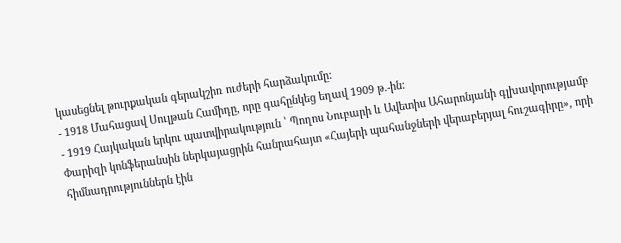կասեցնել թուրքական գերակշիռ ուժերի հարձակումը:
- 1918 Մահացավ Սուլթան Համիդը, որը գահընկեց եղավ 1909 թ.-ին:
- 1919 Հայկական երկու պատվիրակություն ՝ Պողոս Նուբարի և Ավետիս Ահարոնյանի գլխավորությամբ Փարիզի կոնֆերանսին ներկայացրին հանրահայտ «Հայերի պահանջների վերաբերյալ հուշագիրը», որի հիմնադրություններն էին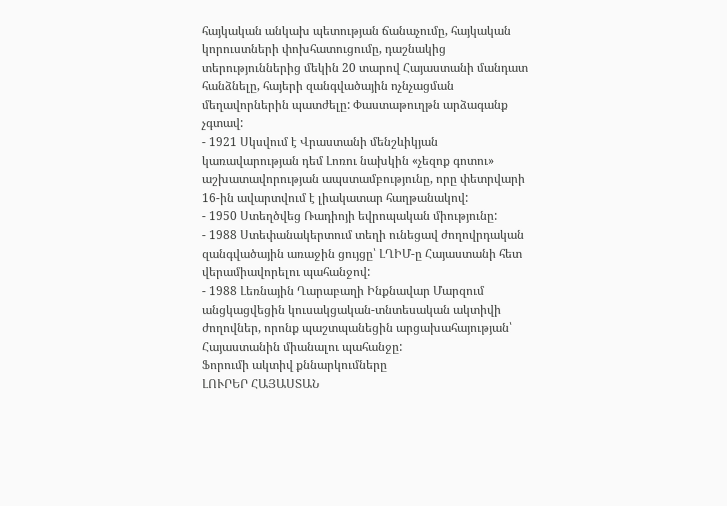հայկական անկախ պետության ճանաչումը, հայկական կորուստների փոխհատուցումը, դաշնակից տերություններից մեկին 20 տարով Հայաստանի մանդատ հանձնելը, հայերի զանգվածային ոչնչացման մեղավորներին պատժելը: Փաստաթուղթն արձագանք չգտավ:
- 1921 Սկսվում է Վրաստանի մենշևիկյան կառավարության դեմ Լոռու նախկին «չեզոք գոտու» աշխատավորության ապստամբությունը, որը փետրվարի 16-ին ավարտվում է լիակատար հաղթանակով:
- 1950 Ստեղծվեց Ռադիոյի եվրոպական միությունը:
- 1988 Ստեփանակերտում տեղի ունեցավ ժողովրդական զանգվածային առաջին ցույցը՝ ԼՂԻՄ-ը Հայաստանի հետ վերամիավորելու պահանջով:
- 1988 Լեռնային Ղարաբաղի Ինքնավար Մարզում անցկացվեցին կուսակցական-տնտեսական ակտիվի ժողովներ, որոնք պաշտպանեցին արցախահայության՝ Հայաստանին միանալու պահանջը:
Ֆորումի ակտիվ քննարկումները
ԼՈՒՐԵՐ ՀԱՅԱՍՏԱՆ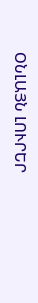ՕՆԼԱՅՆ ԼՈՒՐԵՐ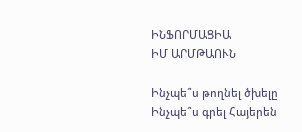ԻՆՖՈՐՄԱՑԻԱ
ԻՄ ԱՐՄԹԱՈՒՆ

Ինչպե՞ս թողնել ծխելը
Ինչպե՞ս գրել Հայերեն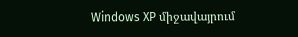Windows XP միջավայրում